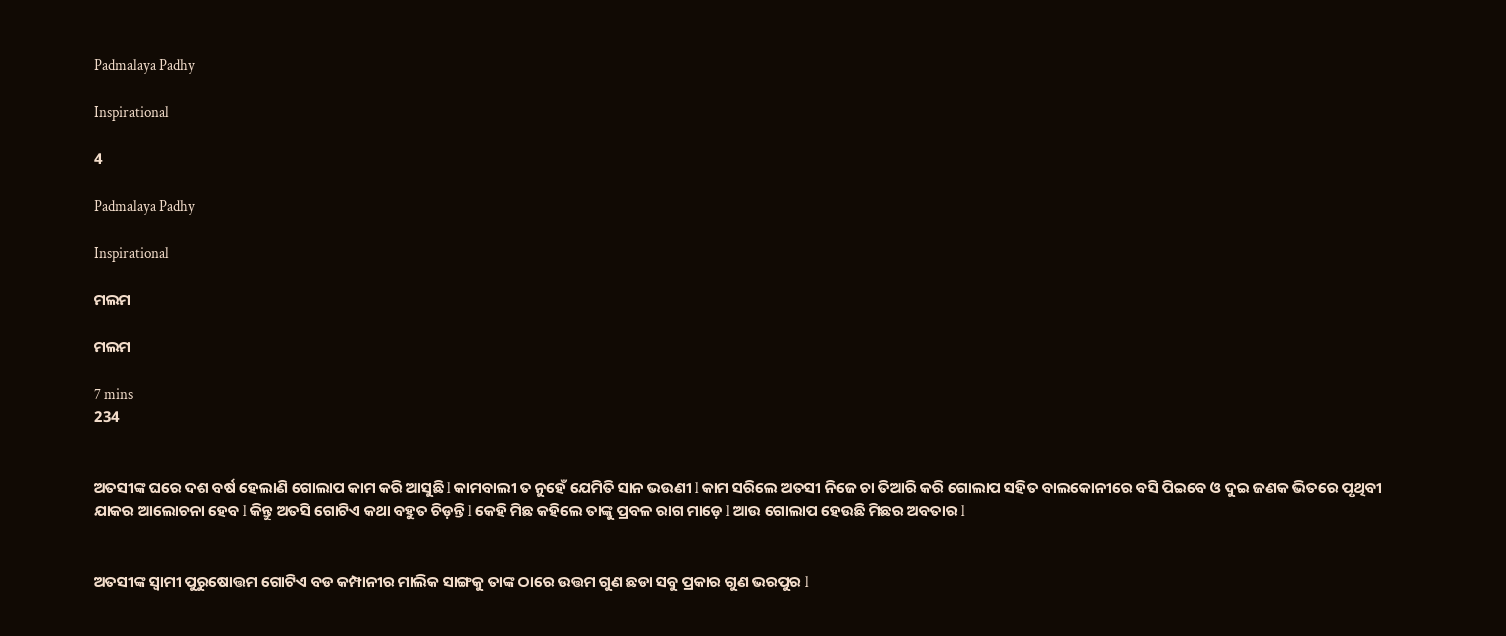Padmalaya Padhy

Inspirational

4

Padmalaya Padhy

Inspirational

ମଲମ

ମଲମ

7 mins
234


ଅତସୀଙ୍କ ଘରେ ଦଶ ବର୍ଷ ହେଲାଣି ଗୋଲାପ କାମ କରି ଆସୁଛି l କାମବାଲୀ ତ ନୁହେଁ ଯେମିତି ସାନ ଭଉଣୀ l କାମ ସରିଲେ ଅତସୀ ନିଜେ ଚା ତିଆରି କରି ଗୋଲାପ ସହିତ ବାଲକୋନୀରେ ବସି ପିଇବେ ଓ ଦୁଇ ଜଣକ ଭିତରେ ପୃଥିବୀ ଯାକର ଆଲୋଚନା ହେବ l କିନ୍ତୁ ଅତସି ଗୋଟିଏ କଥା ବହୁତ ଚିଡ଼ନ୍ତି l କେହି ମିଛ କହିଲେ ତାଙ୍କୁ ପ୍ରବଳ ରାଗ ମାଡ଼େ l ଆଉ ଗୋଲାପ ହେଉଛି ମିଛର ଅବତାର l


ଅତସୀଙ୍କ ସ୍ୱାମୀ ପୁରୁଷୋତ୍ତମ ଗୋଟିଏ ବଡ କମ୍ପାନୀର ମାଲିକ ସାଙ୍ଗକୁ ତାଙ୍କ ଠାରେ ଉତ୍ତମ ଗୁଣ ଛଡା ସବୁ ପ୍ରକାର ଗୁଣ ଭରପୁର l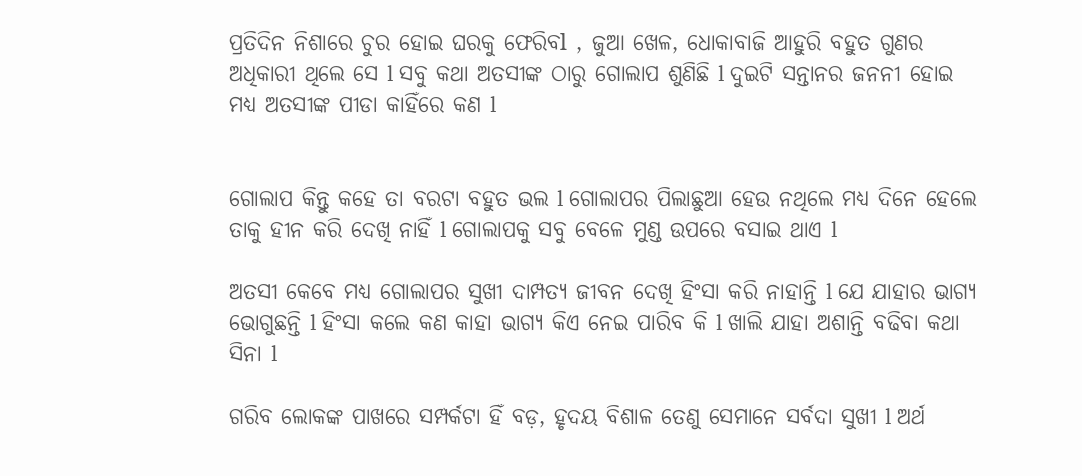ପ୍ରତିଦିନ ନିଶାରେ ଚୁର ହୋଇ ଘରକୁ ଫେରିବl , ଜୁଆ ଖେଳ, ଧୋକାବାଜି ଆହୁରି ବହୁତ ଗୁଣର ଅଧିକାରୀ ଥିଲେ ସେ l ସବୁ କଥା ଅତସୀଙ୍କ ଠାରୁ ଗୋଲାପ ଶୁଣିଛି l ଦୁଇଟି ସନ୍ତାନର ଜନନୀ ହୋଇ ମଧ୍ୟ ଅତସୀଙ୍କ ପୀଡା କାହିଁରେ କଣ l


ଗୋଲାପ କିନ୍ତୁ କହେ ତା ବରଟା ବହୁତ ଭଲ l ଗୋଲାପର ପିଲାଛୁଆ ହେଉ ନଥିଲେ ମଧ୍ୟ ଦିନେ ହେଲେ ତାକୁ ହୀନ କରି ଦେଖି ନାହିଁ l ଗୋଲାପକୁ ସବୁ ବେଳେ ମୁଣ୍ଡ ଉପରେ ବସାଇ ଥାଏ l

ଅତସୀ କେବେ ମଧ୍ୟ ଗୋଲାପର ସୁଖୀ ଦାମ୍ପତ୍ୟ ଜୀବନ ଦେଖି ହିଂସା କରି ନାହାନ୍ତି l ଯେ ଯାହାର ଭାଗ୍ୟ ଭୋଗୁଛନ୍ତି l ହିଂସା କଲେ କଣ କାହା ଭାଗ୍ୟ କିଏ ନେଇ ପାରିବ କି l ଖାଲି ଯାହା ଅଶାନ୍ତି ବଢିବା କଥା ସିନା l

ଗରିବ ଲୋକଙ୍କ ପାଖରେ ସମ୍ପର୍କଟା ହିଁ ବଡ଼, ହୃଦୟ ବିଶାଳ ତେଣୁ ସେମାନେ ସର୍ବଦା ସୁଖୀ l ଅର୍ଥ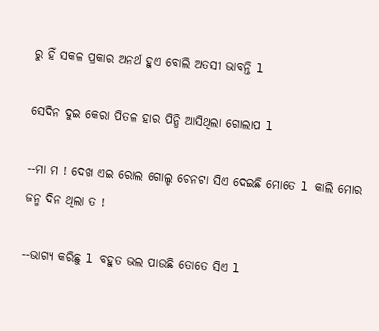ରୁ ହିଁ ସକଳ ପ୍ରକାର ଅନର୍ଥ ହୁଏ ବୋଲି ଅତସୀ ଭାବନ୍ତି l

ସେଦିନ ଦୁଇ କେରା ପିତଳ ହାର ପିନ୍ଧି ଆସିଥିଲା ଗୋଲାପ l

--ମା ମ ! ଦେଖ ଏଇ ରୋଲ ଗୋଲ୍ଡ ଚେନଟା ସିଏ ଦେଇଛି ମୋତେ l କାଲି ମୋର ଜନ୍ମ ଦିନ ଥିଲା ତ !

--ଭାଗ୍ୟ କରିଛୁ l ବହୁତ ଭଲ ପାଉଛି ତୋତେ ସିଏ l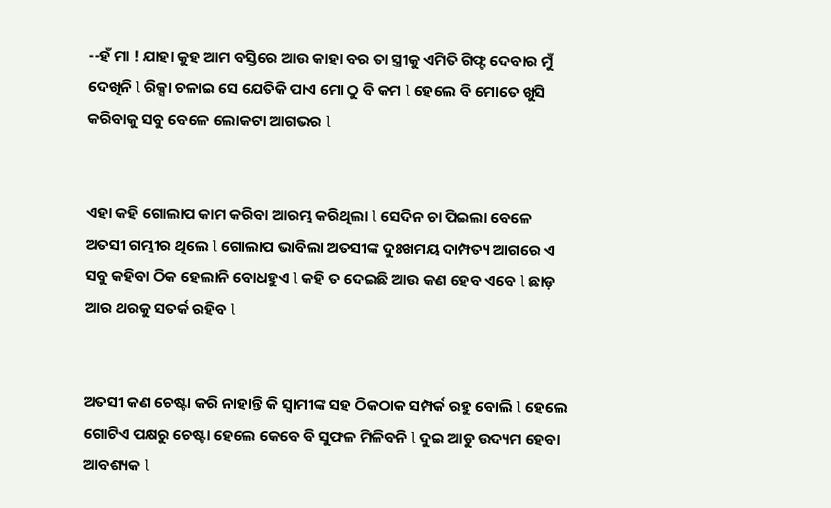--ହଁ ମା ! ଯାହା କୁହ ଆମ ବସ୍ତିରେ ଆଉ କାହା ବର ତା ସ୍ତ୍ରୀକୁ ଏମିତି ଗିଫ୍ଟ ଦେବାର ମୁଁ ଦେଖିନି l ରିକ୍ସା ଚଳାଇ ସେ ଯେତିକି ପାଏ ମୋ ଠୁ ବି କମ l ହେଲେ ବି ମୋତେ ଖୁସି କରିବାକୁ ସବୁ ବେଳେ ଲୋକଟା ଆଗଭର l


ଏହା କହି ଗୋଲାପ କାମ କରିବା ଆରମ୍ଭ କରିଥିଲା l ସେଦିନ ଚା ପିଇଲା ବେଳେ ଅତସୀ ଗମ୍ଭୀର ଥିଲେ l ଗୋଲାପ ଭାବିଲା ଅତସୀଙ୍କ ଦୁଃଖମୟ ଦାମ୍ପତ୍ୟ ଆଗରେ ଏ ସବୁ କହିବା ଠିକ ହେଲାନି ବୋଧହୁଏ l କହି ତ ଦେଇଛି ଆଉ କଣ ହେବ ଏବେ l ଛାଡ଼ ଆର ଥରକୁ ସତର୍କ ରହିବ l


ଅତସୀ କଣ ଚେଷ୍ଟା କରି ନାହାନ୍ତି କି ସ୍ୱାମୀଙ୍କ ସହ ଠିକଠାକ ସମ୍ପର୍କ ରହୁ ବୋଲି l ହେଲେ ଗୋଟିଏ ପକ୍ଷରୁ ଚେଷ୍ଟା ହେଲେ କେବେ ବି ସୁଫଳ ମିଳିବନି l ଦୁଇ ଆଡୁ ଉଦ୍ୟମ ହେବା ଆବଶ୍ୟକ l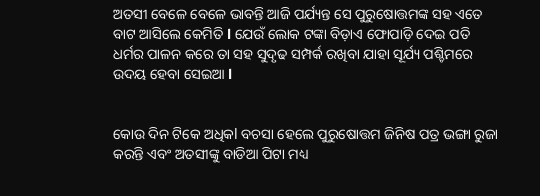ଅତସୀ ବେଳେ ବେଳେ ଭାବନ୍ତି ଆଜି ପର୍ଯ୍ୟନ୍ତ ସେ ପୁରୁଷୋତ୍ତମଙ୍କ ସହ ଏତେ ବାଟ ଆସିଲେ କେମିତି l ଯେଉଁ ଲୋକ ଟଙ୍କା ବିଡ଼ାଏ ଫୋପାଡ଼ି ଦେଇ ପତି ଧର୍ମର ପାଳନ କରେ ତା ସହ ସୁଦୃଢ ସମ୍ପର୍କ ରଖିବା ଯାହା ସୂର୍ଯ୍ୟ ପଶ୍ଚିମରେ ଉଦୟ ହେବା ସେଇଆ l


କୋଉ ଦିନ ଟିକେ ଅଧିକl ବଚସା ହେଲେ ପୁରୁଷୋତ୍ତମ ଜିନିଷ ପତ୍ର ଭଙ୍ଗା ରୁଜା କରନ୍ତି ଏବଂ ଅତସୀଙ୍କୁ ବାଡିଆ ପିଟା ମଧ୍ୟ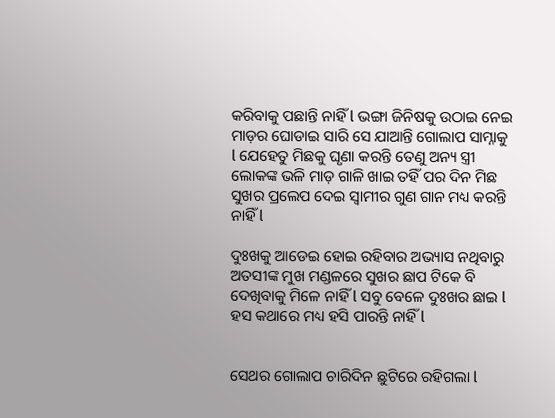କରିବାକୁ ପଛାନ୍ତି ନାହିଁ l ଭଙ୍ଗା ଜିନିଷକୁ ଉଠାଇ ନେଇ ମାଡ଼ର ଘୋଡାଇ ସାରି ସେ ଯାଆନ୍ତି ଗୋଲାପ ସାମ୍ନାକୁ l ଯେହେତୁ ମିଛକୁ ଘୃଣା କରନ୍ତି ତେଣୁ ଅନ୍ୟ ସ୍ତ୍ରୀ ଲୋକଙ୍କ ଭଳି ମାଡ଼ ଗାଳି ଖାଇ ତହିଁ ପର ଦିନ ମିଛ ସୁଖର ପ୍ରଲେପ ଦେଇ ସ୍ୱାମୀର ଗୁଣ ଗାନ ମଧ୍ୟ କରନ୍ତି ନାହିଁ l

ଦୁଃଖକୁ ଆଡେଇ ହୋଇ ରହିବାର ଅଭ୍ୟାସ ନଥିବାରୁ ଅତସୀଙ୍କ ମୁଖ ମଣ୍ଡଳରେ ସୁଖର ଛାପ ଟିକେ ବି ଦେଖିବାକୁ ମିଳେ ନାହିଁ l ସବୁ ବେଳେ ଦୁଃଖର ଛାଇ l ହସ କଥାରେ ମଧ୍ୟ ହସି ପାରନ୍ତି ନାହିଁ l


ସେଥର ଗୋଲାପ ଚାରିଦିନ ଛୁଟିରେ ରହିଗଲା l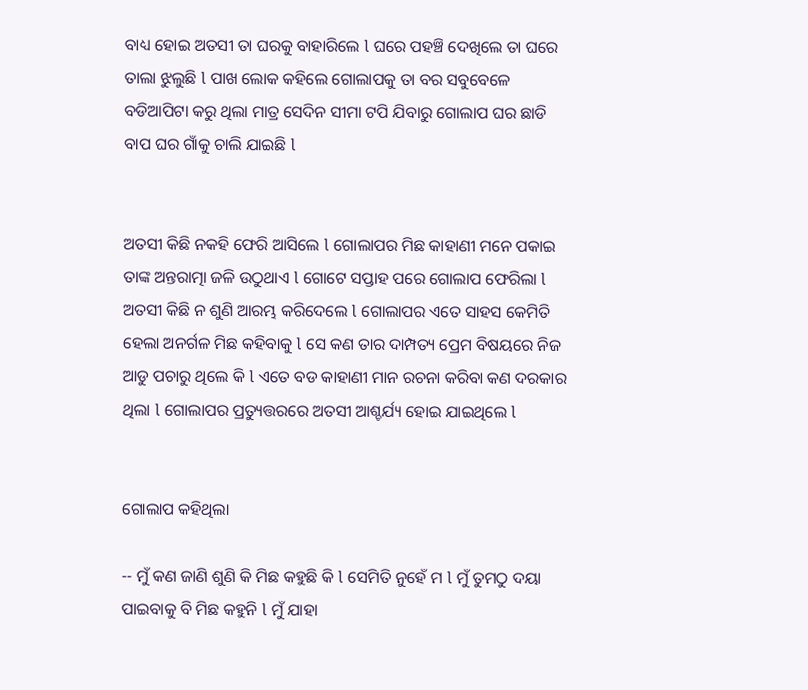ବାଧ୍ୟ ହୋଇ ଅତସୀ ତା ଘରକୁ ବାହାରିଲେ l ଘରେ ପହଞ୍ଚି ଦେଖିଲେ ତା ଘରେ ତାଲା ଝୁଲୁଛି l ପାଖ ଲୋକ କହିଲେ ଗୋଲାପକୁ ତା ବର ସବୁବେଳେ ବଡିଆପିଟା କରୁ ଥିଲା ମାତ୍ର ସେଦିନ ସୀମା ଟପି ଯିବାରୁ ଗୋଲାପ ଘର ଛାଡି ବାପ ଘର ଗାଁକୁ ଚାଲି ଯାଇଛି l


ଅତସୀ କିଛି ନକହି ଫେରି ଆସିଲେ l ଗୋଲାପର ମିଛ କାହାଣୀ ମନେ ପକାଇ ତାଙ୍କ ଅନ୍ତରାତ୍ମା ଜଳି ଉଠୁଥାଏ l ଗୋଟେ ସପ୍ତାହ ପରେ ଗୋଲାପ ଫେରିଲା l ଅତସୀ କିଛି ନ ଶୁଣି ଆରମ୍ଭ କରିଦେଲେ l ଗୋଲାପର ଏତେ ସାହସ କେମିତି ହେଲା ଅନର୍ଗଳ ମିଛ କହିବାକୁ l ସେ କଣ ତାର ଦାମ୍ପତ୍ୟ ପ୍ରେମ ବିଷୟରେ ନିଜ ଆଡୁ ପଚାରୁ ଥିଲେ କି l ଏତେ ବଡ କାହାଣୀ ମାନ ରଚନା କରିବା କଣ ଦରକାର ଥିଲା l ଗୋଲାପର ପ୍ରତ୍ୟୁତ୍ତରରେ ଅତସୀ ଆଶ୍ଚର୍ଯ୍ୟ ହୋଇ ଯାଇଥିଲେ l


ଗୋଲାପ କହିଥିଲା

-- ମୁଁ କଣ ଜାଣି ଶୁଣି କି ମିଛ କହୁଛି କି l ସେମିତି ନୁହେଁ ମ l ମୁଁ ତୁମଠୁ ଦୟା ପାଇବାକୁ ବି ମିଛ କହୁନି l ମୁଁ ଯାହା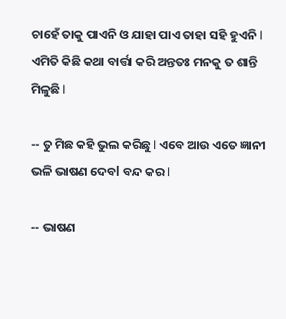ଚାହେଁ ତାକୁ ପାଏନି ଓ ଯାହା ପାଏ ତାହା ସହି ହୁଏନି l ଏମିତି କିଛି କଥା ବାର୍ତ୍ତା କରି ଅନ୍ତତଃ ମନକୁ ତ ଶାନ୍ତି ମିଳୁଛି l

-- ତୁ ମିଛ କହି ଭୁଲ କରିଛୁ l ଏବେ ଆଉ ଏତେ ଜ୍ଞାନୀ ଭଳି ଭାଷଣ ଦେବl ବନ୍ଦ କର l

-- ଭାଷଣ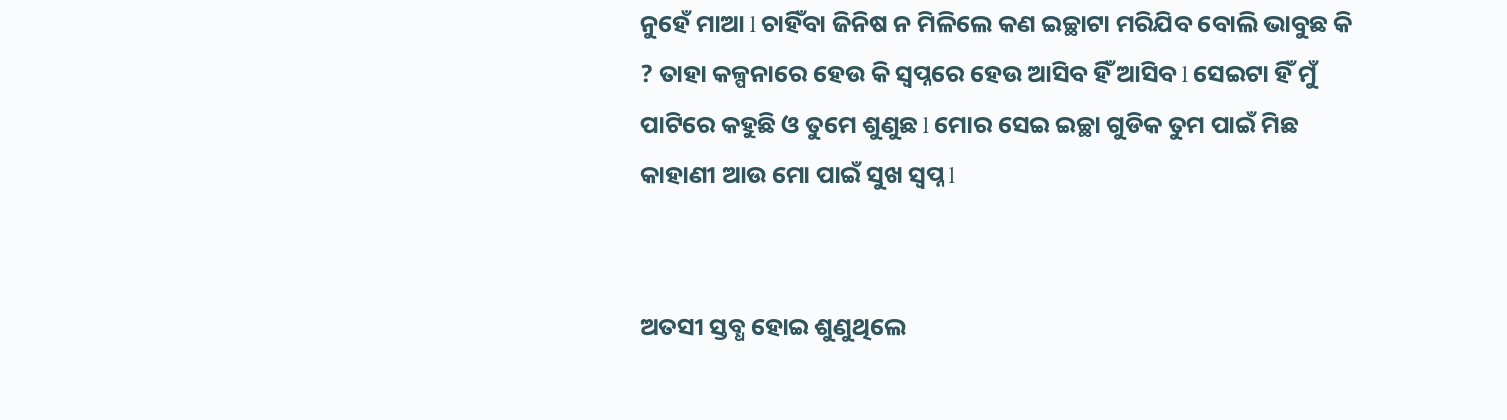ନୁହେଁ ମାଆ l ଚାହିଁବା ଜିନିଷ ନ ମିଳିଲେ କଣ ଇଚ୍ଛାଟା ମରିଯିବ ବୋଲି ଭାବୁଛ କି ? ତାହା କଳ୍ପନାରେ ହେଉ କି ସ୍ୱପ୍ନରେ ହେଉ ଆସିବ ହିଁ ଆସିବ l ସେଇଟା ହିଁ ମୁଁ ପାଟିରେ କହୁଛି ଓ ତୁମେ ଶୁଣୁଛ l ମୋର ସେଇ ଇଚ୍ଛା ଗୁଡିକ ତୁମ ପାଇଁ ମିଛ କାହାଣୀ ଆଉ ମୋ ପାଇଁ ସୁଖ ସ୍ୱପ୍ନ l


ଅତସୀ ସ୍ତବ୍ଧ ହୋଇ ଶୁଣୁଥିଲେ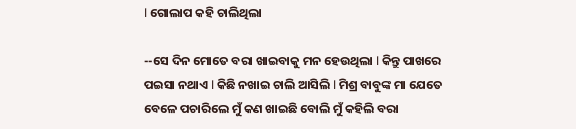l ଗୋଲାପ କହି ଚାଲିଥିଲା

--ସେ ଦିନ ମୋତେ ବରା ଖାଇବାକୁ ମନ ହେଉଥିଲା l କିନ୍ତୁ ପାଖରେ ପଇସା ନଥାଏ l କିଛି ନଖାଇ ଚାଲି ଆସିଲି l ମିଶ୍ର ବାବୁଙ୍କ ମା ଯେତେ ବେଳେ ପଚାରିଲେ ମୁଁ କଣ ଖାଇଛି ବୋଲି ମୁଁ କହିଲି ବରା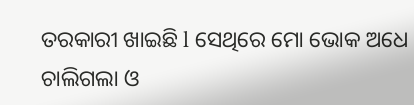ତରକାରୀ ଖାଇଛି l ସେଥିରେ ମୋ ଭୋକ ଅଧେ ଚାଲିଗଲା ଓ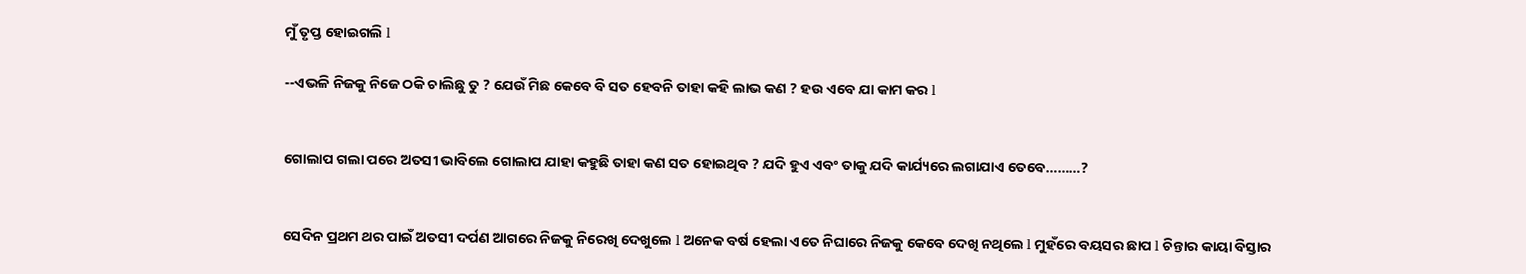ମୁଁ ତୃପ୍ତ ହୋଇଗଲି l

--ଏଭଳି ନିଜକୁ ନିଜେ ଠକି ଚାଲିଛୁ ତୁ ? ଯେଉଁ ମିଛ କେବେ ବି ସତ ହେବନି ତାହା କହି ଲାଭ କଣ ? ହଉ ଏବେ ଯା କାମ କର l


ଗୋଲାପ ଗଲା ପରେ ଅତସୀ ଭାବିଲେ ଗୋଲାପ ଯାହା କହୁଛି ତାହା କଣ ସତ ହୋଇଥିବ ? ଯଦି ହୁଏ ଏବଂ ତାକୁ ଯଦି କାର୍ଯ୍ୟରେ ଲଗାଯାଏ ତେବେ………?


ସେଦିନ ପ୍ରଥମ ଥର ପାଇଁ ଅତସୀ ଦର୍ପଣ ଆଗରେ ନିଜକୁ ନିରେଖି ଦେଖୁଲେ l ଅନେକ ବର୍ଷ ହେଲା ଏତେ ନିଘାରେ ନିଜକୁ କେବେ ଦେଖି ନଥିଲେ l ମୁହଁରେ ବୟସର ଛାପ l ଚିନ୍ତାର କାୟା ବିସ୍ତାର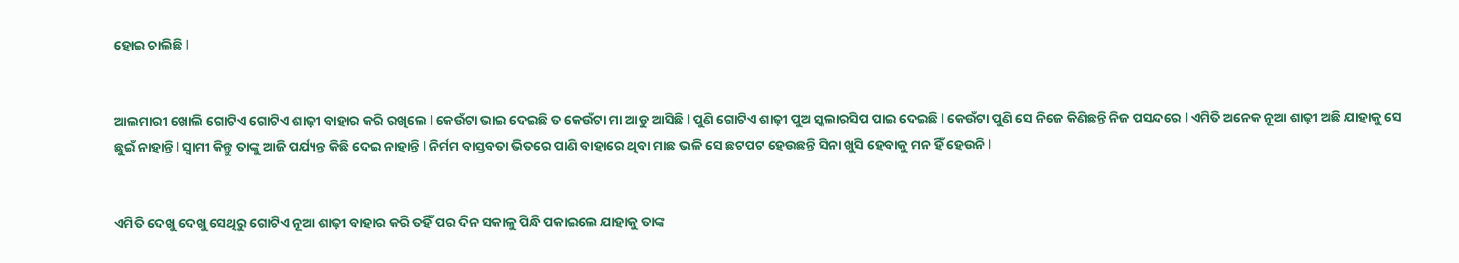ହୋଇ ଚାଲିଛି l


ଆଲମାରୀ ଖୋଲି ଗୋଟିଏ ଗୋଟିଏ ଶାଢ଼ୀ ବାହାର କରି ରଖିଲେ l କେଉଁଟା ଭାଇ ଦେଇଛି ତ କେଉଁଟା ମା ଆଡୁ ଆସିଛି l ପୁଣି ଗୋଟିଏ ଶାଢ଼ୀ ପୁଅ ସ୍କଲାରସିପ ପାଇ ଦେଇଛି l କେଉଁଟା ପୁଣି ସେ ନିଜେ କିଣିଛନ୍ତି ନିଜ ପସନ୍ଦରେ l ଏମିତି ଅନେକ ନୂଆ ଶାଢ଼ୀ ଅଛି ଯାହାକୁ ସେ ଛୁଇଁ ନାହାନ୍ତି l ସ୍ୱାମୀ କିନ୍ତୁ ତାଙ୍କୁ ଆଜି ପର୍ଯ୍ୟନ୍ତ କିଛି ଦେଇ ନାହାନ୍ତି l ନିର୍ମମ ବାସ୍ତବତା ଭିତରେ ପାଣି ବାହାରେ ଥିବା ମାଛ ଭଳି ସେ ଛଟପଟ ହେଉଛନ୍ତି ସିନା ଖୁସି ହେବାକୁ ମନ ହିଁ ହେଉନି l


ଏମିତି ଦେଖୁ ଦେଖୁ ସେଥିରୁ ଗୋଟିଏ ନୂଆ ଶାଢ଼ୀ ବାହାର କରି ତହିଁ ପର ଦିନ ସକାଳୁ ପିନ୍ଧି ପକାଇଲେ ଯାହାକୁ ତାଙ୍କ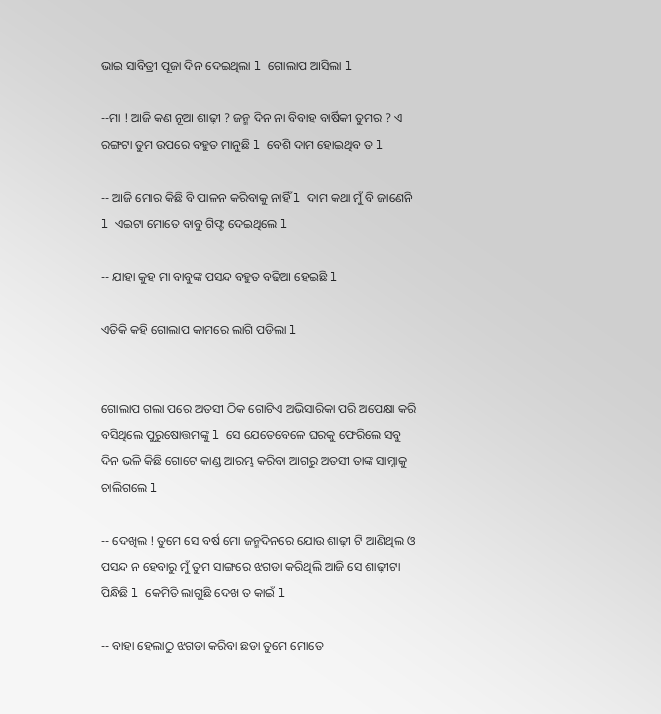ଭାଇ ସାବିତ୍ରୀ ପୂଜା ଦିନ ଦେଇଥିଲା l ଗୋଲାପ ଆସିଲା l

--ମା ! ଆଜି କଣ ନୂଆ ଶାଢ଼ୀ ? ଜନ୍ମ ଦିନ ନା ବିବାହ ବାର୍ଷିକୀ ତୁମର ? ଏ ରଙ୍ଗଟା ତୁମ ଉପରେ ବହୁତ ମାନୁଛି l ବେଶି ଦାମ ହୋଇଥିବ ତ l

-- ଆଜି ମୋର କିଛି ବି ପାଳନ କରିବାକୁ ନାହିଁ l ଦାମ କଥା ମୁଁ ବି ଜାଣେନି l ଏଇଟା ମୋତେ ବାବୁ ଗିଫ୍ଟ ଦେଇଥିଲେ l

-- ଯାହା କୁହ ମା ବାବୁଙ୍କ ପସନ୍ଦ ବହୁତ ବଢିଆ ହେଇଛି l

ଏତିକି କହି ଗୋଲାପ କାମରେ ଲାଗି ପଡିଲା l


ଗୋଲାପ ଗଲା ପରେ ଅତସୀ ଠିକ ଗୋଟିଏ ଅଭିସାରିକା ପରି ଅପେକ୍ଷା କରି ବସିଥିଲେ ପୁରୁଷୋତ୍ତମଙ୍କୁ l ସେ ଯେତେବେଳେ ଘରକୁ ଫେରିଲେ ସବୁ ଦିନ ଭଳି କିଛି ଗୋଟେ କାଣ୍ଡ ଆରମ୍ଭ କରିବା ଆଗରୁ ଅତସୀ ତାଙ୍କ ସାମ୍ନାକୁ ଚାଲିଗଲେ l

-- ଦେଖିଲ ! ତୁମେ ସେ ବର୍ଷ ମୋ ଜନ୍ମଦିନରେ ଯୋଉ ଶାଢ଼ୀ ଟି ଆଣିଥିଲ ଓ ପସନ୍ଦ ନ ହେବାରୁ ମୁଁ ତୁମ ସାଙ୍ଗରେ ଝଗଡା କରିଥିଲି ଆଜି ସେ ଶାଢ଼ୀଟା ପିନ୍ଧିଛି l କେମିତି ଲାଗୁଛି ଦେଖ ତ କାଇଁ l

-- ବାହା ହେଲାଠୁ ଝଗଡା କରିବା ଛଡା ତୁମେ ମୋତେ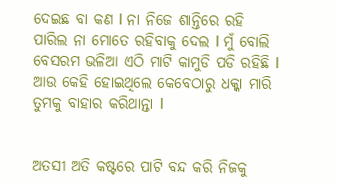ଦେଇଛ ବା କଣ l ନା ନିଜେ ଶାନ୍ତିରେ ରହି ପାରିଲ ନା ମୋତେ ରହିବାକୁ ଦେଲ l ମୁଁ ବୋଲି ବେସରମ ଭଳିଆ ଏଠି ମାଟି କାମୁଡି ପଡି ରହିଛି l ଆଉ କେହି ହୋଇଥିଲେ କେବେଠାରୁ ଧକ୍କା ମାରି ତୁମକୁ ବାହାର କରିଥାନ୍ତା l


ଅତସୀ ଅତି କଷ୍ଟରେ ପାଟି ବନ୍ଦ କରି ନିଜକୁ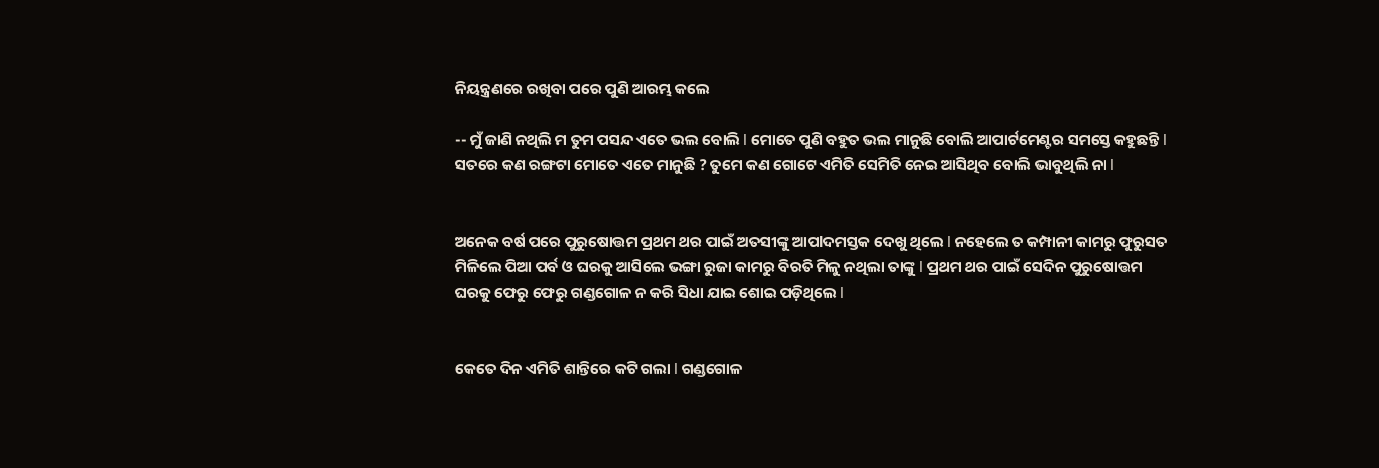ନିୟନ୍ତ୍ରଣରେ ରଖିବା ପରେ ପୁଣି ଆରମ୍ଭ କଲେ

-- ମୁଁ ଜାଣି ନଥିଲି ମ ତୁମ ପସନ୍ଦ ଏତେ ଭଲ ବୋଲି l ମୋତେ ପୁଣି ବହୁତ ଭଲ ମାନୁଛି ବୋଲି ଆପାର୍ଟମେଣ୍ଟର ସମସ୍ତେ କହୁଛନ୍ତି l ସତରେ କଣ ରଙ୍ଗଟା ମୋତେ ଏତେ ମାନୁଛି ? ତୁମେ କଣ ଗୋଟେ ଏମିତି ସେମିତି ନେଇ ଆସିଥିବ ବୋଲି ଭାବୁଥିଲି ନା l


ଅନେକ ବର୍ଷ ପରେ ପୁରୁଷୋତ୍ତମ ପ୍ରଥମ ଥର ପାଇଁ ଅତସୀଙ୍କୁ ଆପlଦମସ୍ତକ ଦେଖୁ ଥିଲେ l ନହେଲେ ତ କମ୍ପାନୀ କାମରୁ ଫୁରୁସତ ମିଳିଲେ ପିଆ ପର୍ବ ଓ ଘରକୁ ଆସିଲେ ଭଙ୍ଗା ରୁଜା କାମରୁ ବିରତି ମିଳୁ ନଥିଲା ତାଙ୍କୁ l ପ୍ରଥମ ଥର ପାଇଁ ସେଦିନ ପୁରୁଷୋତ୍ତମ ଘରକୁ ଫେରୁ ଫେରୁ ଗଣ୍ଡଗୋଳ ନ କରି ସିଧା ଯାଇ ଶୋଇ ପଡ଼ିଥିଲେ l


କେତେ ଦିନ ଏମିତି ଶାନ୍ତିରେ କଟି ଗଲା l ଗଣ୍ଡଗୋଳ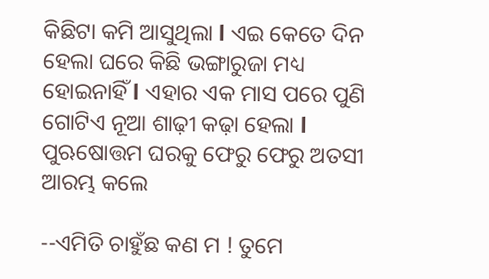କିଛିଟା କମି ଆସୁଥିଲା l ଏଇ କେତେ ଦିନ ହେଲା ଘରେ କିଛି ଭଙ୍ଗାରୁଜା ମଧ୍ୟ ହୋଇନାହିଁ l ଏହାର ଏକ ମାସ ପରେ ପୁଣି ଗୋଟିଏ ନୂଆ ଶାଢ଼ୀ କଢ଼ା ହେଲା l ପୁଋଷୋତ୍ତମ ଘରକୁ ଫେରୁ ଫେରୁ ଅତସୀ ଆରମ୍ଭ କଲେ

--ଏମିତି ଚାହୁଁଛ କଣ ମ ! ତୁମେ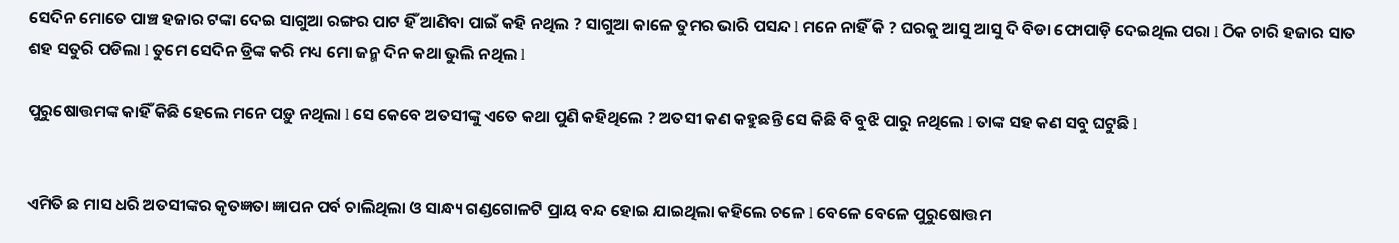ସେଦିନ ମୋତେ ପାଞ୍ଚ ହଜାର ଟଙ୍କା ଦେଇ ସାଗୁଆ ରଙ୍ଗର ପାଟ ହିଁ ଆଣିବା ପାଇଁ କହି ନଥିଲ ? ସାଗୁଆ କାଳେ ତୁମର ଭାରି ପସନ୍ଦ l ମନେ ନାହିଁ କି ? ଘରକୁ ଆସୁ ଆସୁ ଦି ବିଡା ଫୋପାଡ଼ି ଦେଇଥିଲ ପରା l ଠିକ ଚାରି ହଜାର ସାତ ଶହ ସତୁରି ପଡିଲା l ତୁମେ ସେଦିନ ଡ୍ରିଙ୍କ କରି ମଧ୍ୟ ମୋ ଜନ୍ମ ଦିନ କଥା ଭୁଲି ନଥିଲ l

ପୁରୁଷୋତ୍ତମଙ୍କ କାହିଁ କିଛି ହେଲେ ମନେ ପଡ଼ୁ ନଥିଲା l ସେ କେବେ ଅତସୀଙ୍କୁ ଏତେ କଥା ପୁଣି କହିଥିଲେ ? ଅତସୀ କଣ କହୁଛନ୍ତି ସେ କିଛି ବି ବୁଝି ପାରୁ ନଥିଲେ l ତାଙ୍କ ସହ କଣ ସବୁ ଘଟୁଛି l


ଏମିତି ଛ ମାସ ଧରି ଅତସୀଙ୍କର କୃତଜ୍ଞତା ଜ୍ଞାପନ ପର୍ବ ଚାଲିଥିଲା ଓ ସାନ୍ଧ୍ୟ ଗଣ୍ଡଗୋଳଟି ପ୍ରାୟ ବନ୍ଦ ହୋଇ ଯାଇଥିଲା କହିଲେ ଚଳେ l ବେଳେ ବେଳେ ପୁରୁଷୋତ୍ତମ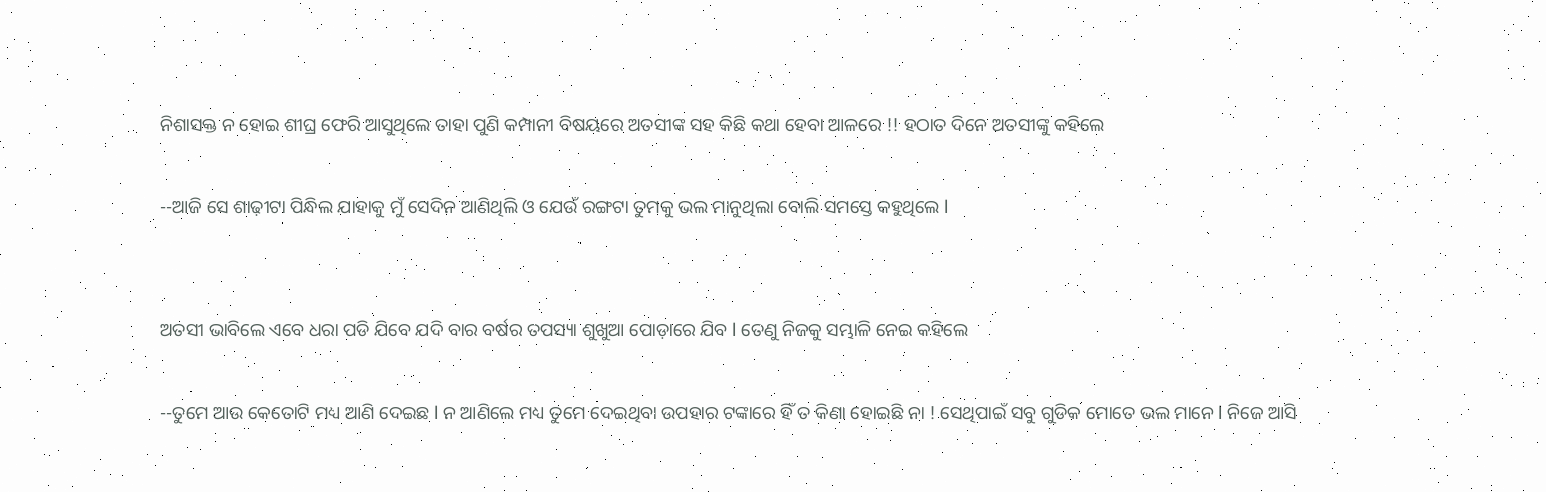ନିଶାସକ୍ତ ନ ହୋଇ ଶୀଘ୍ର ଫେରି ଆସୁଥିଲେ ତାହା ପୁଣି କମ୍ପାନୀ ବିଷୟରେ ଅତସୀଙ୍କ ସହ କିଛି କଥା ହେବା ଆଳରେ !! ହଠାତ ଦିନେ ଅତସୀଙ୍କୁ କହିଲେ

--ଆଜି ସେ ଶାଢ଼ୀଟା ପିନ୍ଧିଲ ଯାହାକୁ ମୁଁ ସେଦିନ ଆଣିଥିଲି ଓ ଯେଉଁ ରଙ୍ଗଟା ତୁମକୁ ଭଲ ମାନୁଥିଲା ବୋଲି ସମସ୍ତେ କହୁଥିଲେ l


ଅତସୀ ଭାବିଲେ ଏବେ ଧରା ପଡି ଯିବେ ଯଦି ବାର ବର୍ଷର ତପସ୍ୟା ଶୁଖୁଆ ପୋଡ଼ାରେ ଯିବ l ତେଣୁ ନିଜକୁ ସମ୍ଭାଳି ନେଇ କହିଲେ

--ତୁମେ ଆଉ କେତୋଟି ମଧ୍ୟ ଆଣି ଦେଇଛ l ନ ଆଣିଲେ ମଧ୍ୟ ତୁମେ ଦେଇଥିବା ଉପହାର ଟଙ୍କାରେ ହିଁ ତ କିଣା ହୋଇଛି ନା ! ସେଥିପାଇଁ ସବୁ ଗୁଡିକ ମୋତେ ଭଲ ମାନେ l ନିଜେ ଆସି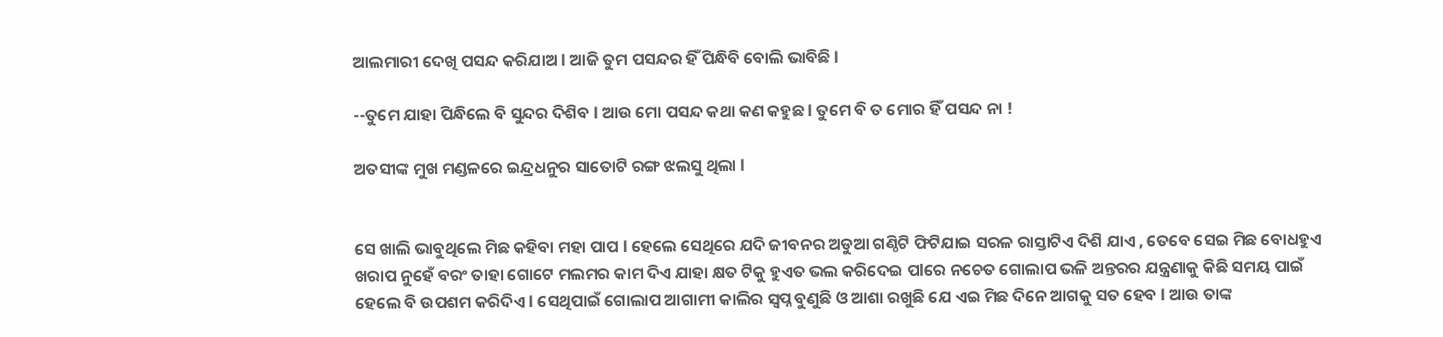ଆଲମାରୀ ଦେଖି ପସନ୍ଦ କରିଯାଅ l ଆଜି ତୁମ ପସନ୍ଦର ହିଁ ପିନ୍ଧିବି ବୋଲି ଭାବିଛି l

--ତୁମେ ଯାହା ପିନ୍ଧିଲେ ବି ସୁନ୍ଦର ଦିଶିବ l ଆଉ ମୋ ପସନ୍ଦ କଥା କଣ କହୁଛ l ତୁମେ ବି ତ ମୋର ହିଁ ପସନ୍ଦ ନା !

ଅତସୀଙ୍କ ମୁଖ ମଣ୍ଡଳରେ ଇନ୍ଦ୍ରଧନୁର ସାତୋଟି ରଙ୍ଗ ଝଲସୁ ଥିଲା l


ସେ ଖାଲି ଭାବୁଥିଲେ ମିଛ କହିବା ମହା ପାପ l ହେଲେ ସେଥିରେ ଯଦି ଜୀବନର ଅଡୁଆ ଗଣ୍ଠିଟି ଫିଟିଯାଇ ସରଳ ରାସ୍ତାଟିଏ ଦିଶି ଯାଏ , ତେବେ ସେଇ ମିଛ ବୋଧହୁଏ ଖରାପ ନୁହେଁ ବରଂ ତାହା ଗୋଟେ ମଲମର କାମ ଦିଏ ଯାହା କ୍ଷତ ଟିକୁ ହୁଏତ ଭଲ କରିଦେଇ ପlରେ ନଚେତ ଗୋଲାପ ଭଳି ଅନ୍ତରର ଯନ୍ତ୍ରଣାକୁ କିଛି ସମୟ ପାଇଁ ହେଲେ ବି ଉପଶମ କରିଦିଏ l ସେଥିପାଇଁ ଗୋଲାପ ଆଗାମୀ କାଲିର ସ୍ୱପ୍ନ ବୁଣୁଛି ଓ ଆଶା ରଖୁଛି ଯେ ଏଇ ମିଛ ଦିନେ ଆଗକୁ ସତ ହେବ l ଆଉ ତାଙ୍କ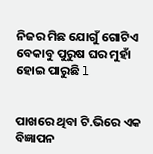ନିଜର ମିଛ ଯୋଗୁଁ ଗୋଟିଏ ବେକାବୁ ପୁରୁଷ ଘର ମୁହାଁ ହୋଇ ପାରୁଛି l


ପାଖରେ ଥିବା ଟି.ଭିରେ ଏକ ବିଜ୍ଞାପନ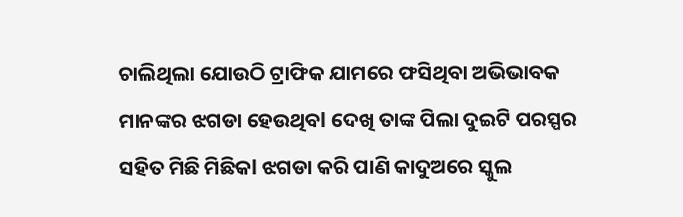ଚାଲିଥିଲା ଯୋଉଠି ଟ୍ରାଫିକ ଯାମରେ ଫସିଥିବା ଅଭିଭାବକ ମାନଙ୍କର ଝଗଡା ହେଉଥିବl ଦେଖି ତାଙ୍କ ପିଲା ଦୁଇଟି ପରସ୍ପର ସହିତ ମିଛି ମିଛିକl ଝଗଡା କରି ପାଣି କାଦୁଅରେ ସ୍କୁଲ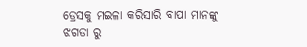ଡ୍ରେସକୁ ମଇଳା କରିସାରି ବାପା ମାନଙ୍କୁ ଝଗଡା ରୁ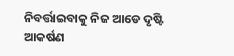ନିବର୍ତ୍ତାଇବାକୁ ନିଜ ଆଡେ ଦୃଷ୍ଟି ଆକର୍ଷଣ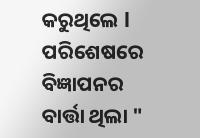କରୁଥିଲେ l ପରିଶେଷରେ ବିଜ୍ଞାପନର ବାର୍ତ୍ତା ଥିଲା "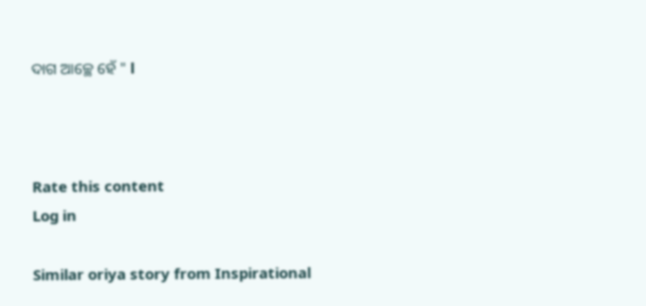ଦାଗ ଆଚ୍ଛେ ହେଁ " l



Rate this content
Log in

Similar oriya story from Inspirational